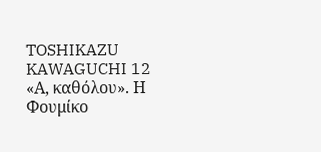TOSHIKAZU KAWAGUCHI 12 «Α, καθόλου». Η Φουμίκο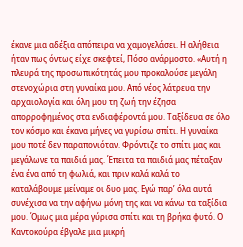έκανε μια αδέξια απόπειρα να χαμογελάσει. Η αλήθεια ήταν πως όντως είχε σκεφτεί, Πόσο ανάρμοστο. «Αυτή η πλευρά της προσωπικότητάς μου προκαλούσε μεγάλη στενοχώρια στη γυναίκα μου. Από νέος λάτρευα την αρχαιολογία και όλη μου τη ζωή την έζησα απορροφημένος στα ενδιαφέροντά μου. Ταξίδευα σε όλο τον κόσμο και έκανα μήνες να γυρίσω σπίτι. Η γυναίκα μου ποτέ δεν παραπονιόταν. Φρόντιζε το σπίτι μας και μεγάλωνε τα παιδιά μας. Έπειτα τα παιδιά μας πέταξαν ένα ένα από τη φωλιά, και πριν καλά καλά το καταλάβουμε μείναμε οι δυο μας. Εγώ παρ’ όλα αυτά συνέχισα να την αφήνω μόνη της και να κάνω τα ταξίδια μου. Όμως μια μέρα γύρισα σπίτι και τη βρήκα φυτό. Ο Καντοκούρα έβγαλε μια μικρή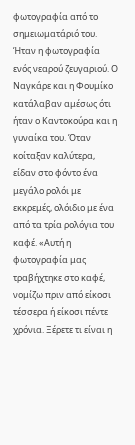φωτογραφία από το σημειωματάριό του. Ήταν η φωτογραφία ενός νεαρού ζευγαριού. Ο Ναγκάρε και η Φουμίκο κατάλαβαν αμέσως ότι ήταν ο Καντοκούρα και η γυναίκα του. Όταν κοίταξαν καλύτερα, είδαν στο φόντο ένα μεγάλο ρολόι με εκκρεμές, ολόιδιο με ένα από τα τρία ρολόγια του καφέ. «Αυτή η φωτογραφία μας τραβήχτηκε στο καφέ, νομίζω πριν από είκοσι τέσσερα ή είκοσι πέντε χρόνια. Ξέρετε τι είναι η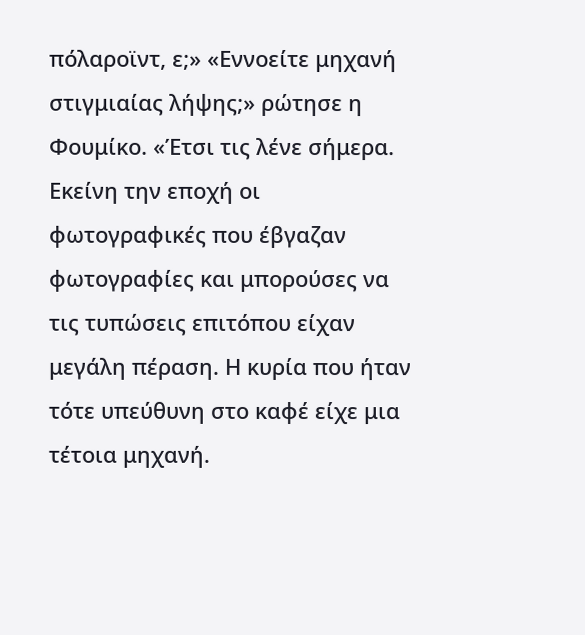πόλαροϊντ, ε;» «Εννοείτε μηχανή στιγμιαίας λήψης;» ρώτησε η Φουμίκο. «Έτσι τις λένε σήμερα. Εκείνη την εποχή οι φωτογραφικές που έβγαζαν φωτογραφίες και μπορούσες να τις τυπώσεις επιτόπου είχαν μεγάλη πέραση. Η κυρία που ήταν τότε υπεύθυνη στο καφέ είχε μια τέτοια μηχανή.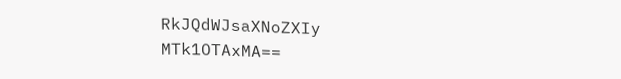RkJQdWJsaXNoZXIy MTk1OTAxMA==